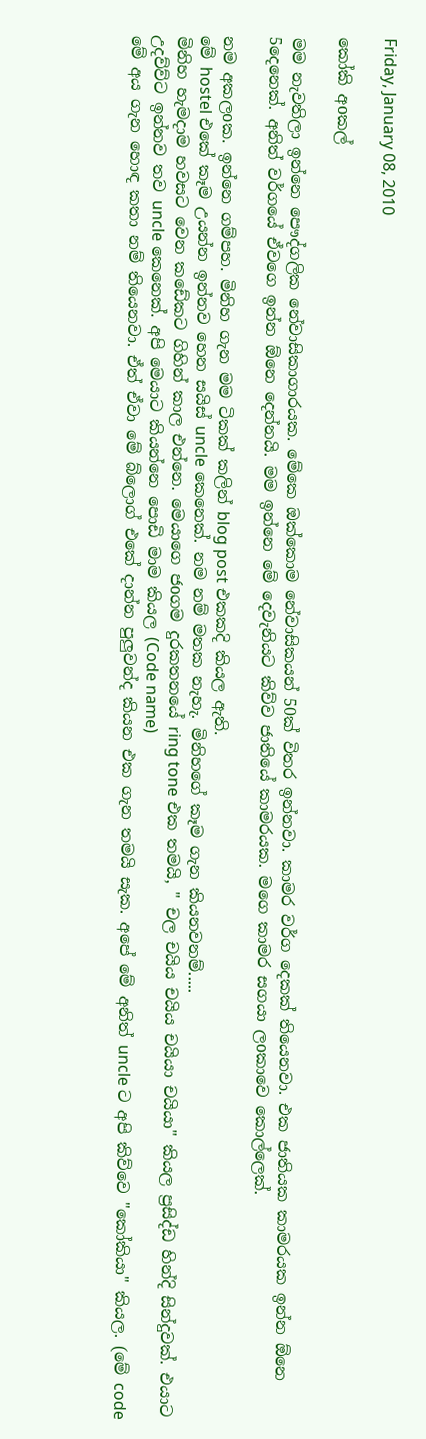Friday, January 08, 2010

කෝකි අoකල්

මම නැවතිලා ඉන්නෙ පෞද්ගලික නේවාසිකාගාරයක. මේකෙ ඔක්කොම නේවාසිකයන් 50ක් විතර ඉන්නවා. කාමර වර්ග දෙකක් තියෙනවා. එක ජාතියක කාමරයක ඉන්න ඕනෙ 5දෙනෙක්. අනිත් වර්ගයේ ඒවගෙ ඉන්න ඕනෙ දෙන්නයි. මම ඉන්නෙ මේ දෙවැනියට කිව්ව ජාතියේ කාමරයක. මගෙ කාමර සගයා ලoකාවෙ කොල්ලෙක්.

නම අකලoක. ඉන්නෙ ගම්පහ. මිනිහ ගැන මම ටිකක් කලින් blog post එකකදි කියල ඇති.
මේ hostel එකේ කෑම උයන්න ඉන්නව හෙන සයිස් uncle කෙනෙක්. නම නම් මතක නැහැ. මිනිහගේ කෑම ගැන කියනවනම්.....
මිනිහ හැමදාම හවසට වෙන කඩේකට ගිහින් කාල එන්නෙ. මෙයාගෙ ජoගම දුරකතනයේ ring tone එක තමයි, " චල චයිය චයිය චයියා චයියා" කියල ප්‍රසිද්ඩ හින්දි සින්දුවක්. එයාට උදව්ව්ට ඉන්නව තව uncle කෙනෙක්. අපි මෙයාට කියන්නෙ පොඩි මාම කියල (Code name)
මේ අය ගැන හොඳ කතා නම් තියෙනවා. ඒත් ඒවා මේ බ්ලොග් එකේ දාන්න පුලුවන්ද කියන එක ගැන තමයි සැක. අපේ මේ අනිත් uncle ට අපි කිව්වෙ "කෝකියා" කියල. (මේ code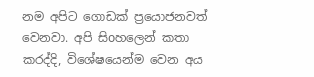නම අපිට ගොඩක් ප්‍රයොජනවත් වෙනවා. අපි සිoහලෙන් කතා කරද්දි, විශේෂයෙන්ම වෙන අය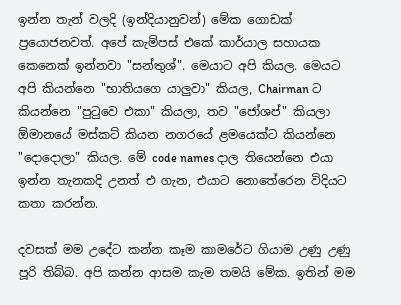ඉන්න තැන් වලදි (ඉන්දියානුවන්) මේක ගොඩක් ප්‍රයොජනවත්. අපේ කැම්පස් එකේ කාර්යාල සහායක කෙනෙක් ඉන්නවා "සන්තුශ්". මෙයාට අපි කියල. මෙයට අපි කියන්නෙ "භාතියගෙ යාලුවා" කියල, Chairman ට කියන්නෙ "පුටුවෙ එකා" කියලා, තව "ජෝශප්" කියලා ඕමානයේ මස්කට් කියන නගරයේ ළමයෙක්ට කියන්නෙ "දොදොලා" කියල. මේ code names දාල තියෙන්නෙ එයා ඉන්න තැනකදි උනත් එ ගැන, එයාට නොතේරෙන විදියට කතා කරන්න.

දවසක් මම උදේට කන්න කෑම කාමරේට ගියාම උණු උණු පූරි තිබ්බ. අපි කන්න ආසම කැම තමයි මේක. ඉතින් මම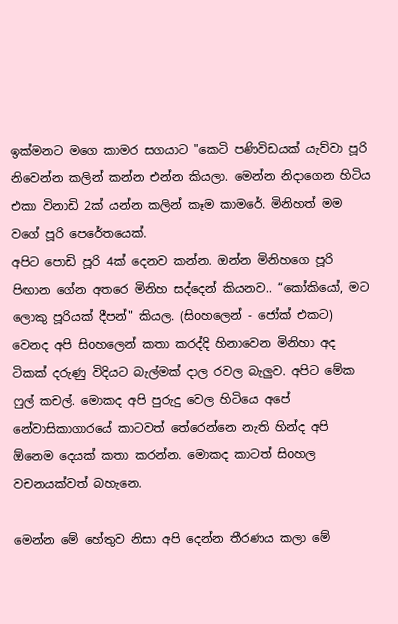ඉක්මනට මගෙ කාමර සගයාට "කෙටි පණිවිඩයක් යැව්වා පූරි නිවෙන්න කලින් කන්න එන්න කියලා. මෙන්න නිදාගෙන හිටිය එකා විනාඩි 2ක් යන්න කලින් කෑම කාමරේ. මිනිහත් මම වගේ පූරි පෙරේතයෙක්.
අපිට පොඩි පූරි 4ක් දෙනව කන්න. ඔන්න මිනිහගෙ පූරි පිඟාන ගේන අතරෙ මිනිහ සද්දෙන් කියනව.. “කෝකියෝ, මට ලොකු පූරියක් දීපන්" කියල. (සිoහලෙන් - ජෝක් එකට) වෙනද අපි සිoහලෙන් කතා කරද්දි හිනාවෙන මිනිහා අද ටිකක් දරුණු විදියට බැල්මක් දාල රවල බැලුව. අපිට මේක ෆුල් කචල්. මොකද අපි පුරුදු වෙල හිටියෙ අපේ නේවාසිකාගාරයේ කාටවත් තේරෙන්නෙ නැති හින්ද අපි ඕනෙම දෙයක් කතා කරන්න. මොකද කාටත් සිoහල වචනයක්වත් බහැනෙ.

මෙන්න මේ හේතුව නිසා අපි දෙන්න තීරණය කලා මේ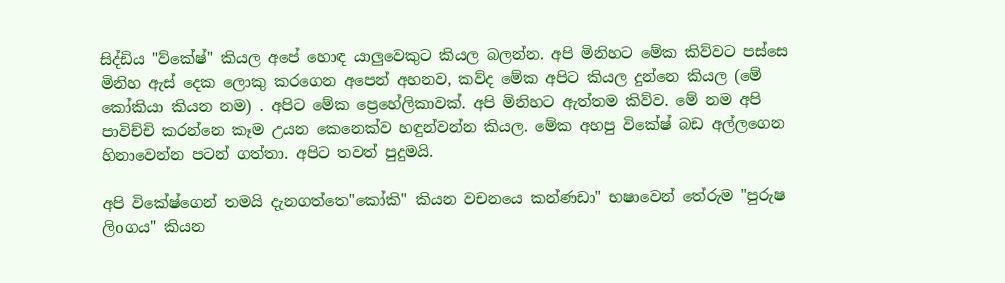සිද්ඩිය "ව්කේෂ්" කියල අපේ හොඳ යාලුවෙකුට කියල බලන්න. අපි මිනිහට මේක කිව්වට පස්සෙ මිනිහ ඇස් දෙක ලොකු කරගෙන අපෙන් අහනව, කව්ද මේක අපිට කියල දුන්නෙ කියල (මේ කෝකියා කියන නම) . අපිට මේක ප්‍රෙහේලිකාවක්. අපි මිනිහට ඇත්තම කිව්ව. මේ නම අපි පාවිච්චි කරන්නෙ කෑම උයන කෙනෙක්ව හඳුන්වන්න කියල. මේක අහපු විකේෂ් බඩ අල්ලගෙන හිනාවෙන්න පටන් ගත්තා. අපිට තවත් පුදුමයි.

අපි විකේෂ්ගෙන් තමයි දැනගත්තෙ"කෝකි" කියන වචනයෙ කන්ණඩා" භෂාවෙන් තේරුම "පුරුෂ ලිoගය" කියන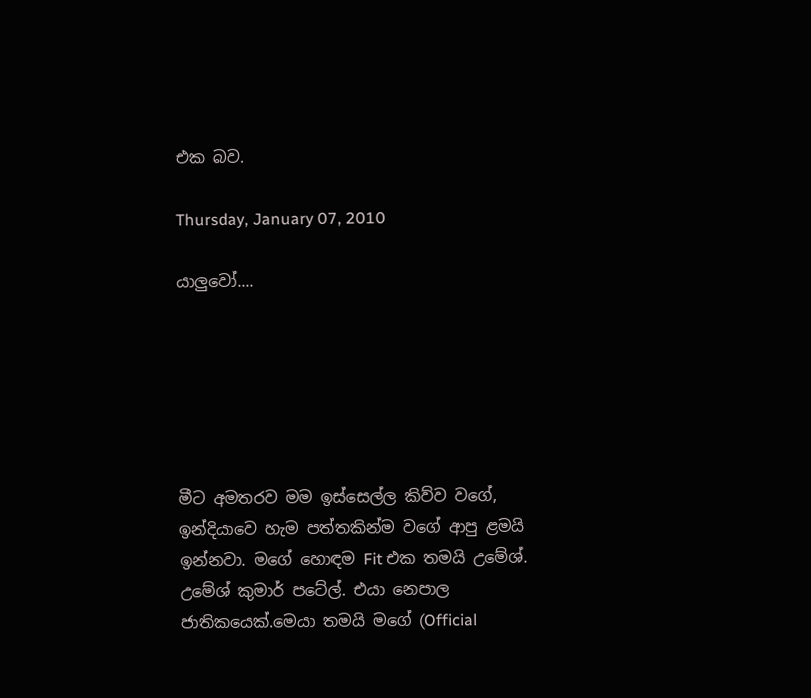එක බව.

Thursday, January 07, 2010

යාලුවෝ....






මීට අමතරව මම ඉස්සෙල්ල කිව්ව වගේ, ඉන්දියාවෙ හැම පත්තකින්ම වගේ ආපු ළමයි ඉන්නවා. මගේ හොඳම Fit එක තමයි උමේශ්. උමේශ් කුමාර් පටේල්. එයා නෙපාල ජාතිකයෙක්.මෙයා තමයි මගේ (Official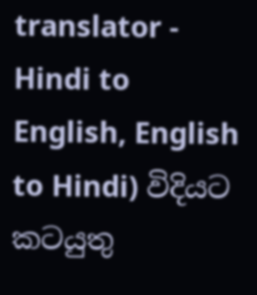translator - Hindi to English, English to Hindi) විදියට කටයුතු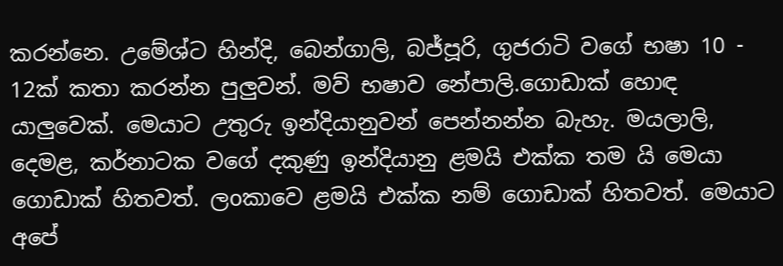කරන්නෙ. උමේශ්ට හින්දි, බෙන්ගාලි, බජ්පූරි, ගුජරාටි වගේ භෂා 10 - 12ක් කතා කරන්න පුලුවන්. මව් භෂාව නේපාලි.ගොඩාක් හොඳ යාලුවෙක්. මෙයාට උතුරු ඉන්දියානුවන් පෙන්නන්න බැහැ. මයලාලි, දෙමළ, කර්නාටක වගේ දකුණු ඉන්දියානු ළමයි එක්ක තම යි මෙයා ගොඩාක් හිතවත්. ලoකාවෙ ළමයි එක්ක නම් ගොඩාක් හිතවත්. මෙයාට අපේ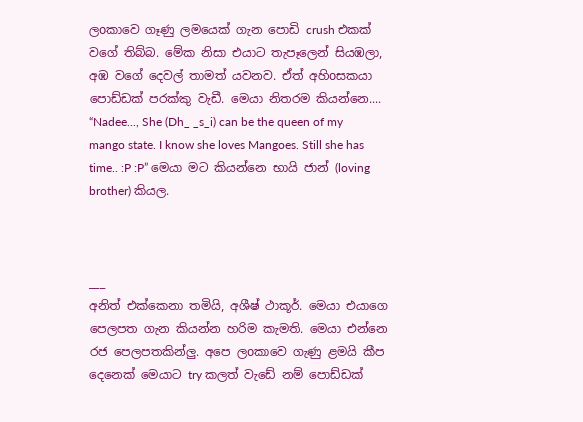ලoකාවෙ ගෑණු ලමයෙක් ගැන පොඩි crush එකක් වගේ තිබ්බ. මේක නිසා එයාට තැපෑලෙන් සියඹලා, අඹ වගේ දෙවල් තාමත් යවනව. ඒත් අහිoසකයා පොඩ්ඩක් පරක්කු වැඩී. මෙයා නිතරම කියන්නෙ.... “Nadee..., She (Dh_ _s_i) can be the queen of my mango state. I know she loves Mangoes. Still she has time.. :P :P” මෙයා මට කියන්නෙ භායි ජාන් (loving brother) කියල.



___
අනිත් එක්කෙනා තමියි, අශීෂ් ථාකූර්. මෙයා එයාගෙ පෙලපත ගැන කියන්න හරිම කැමති. මෙයා එන්නෙ රජ පෙලපතකින්ලු. අපෙ ලoකාවෙ ගැණු ළමයි කීප දෙනෙක් මෙයාට try කලත් වැඩේ නම් පොඩ්ඩක්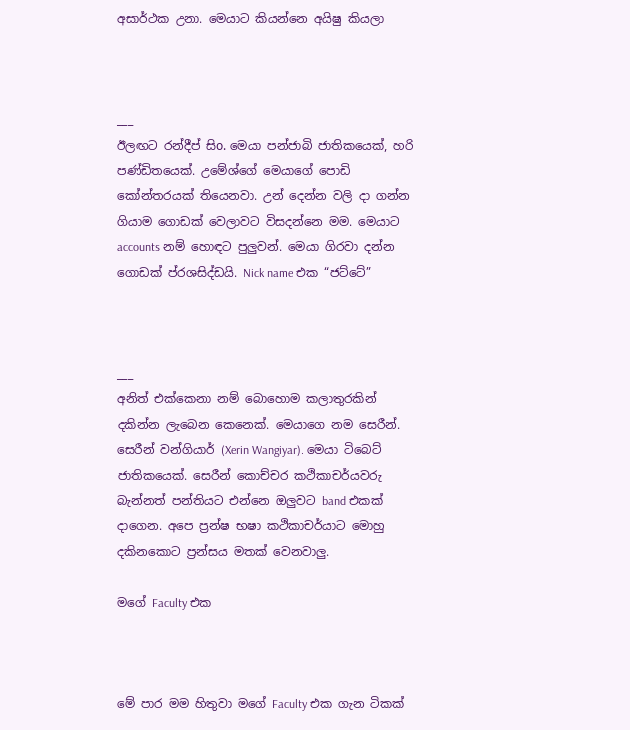අසාර්ථක උනා. මෙයාට කියන්නෙ අයිෂු කියලා



___
ඊලඟට රන්දීප් සිo. මෙයා පන්ජාබි ජාතිකයෙක්, හරි පණ්ඩිතයෙක්. උමේශ්ගේ මෙයාගේ පොඩි කෝන්තරයක් තියෙනවා. උන් දෙන්න වලි දා ගන්න ගියාම ගොඩක් වෙලාවට විසදන්නෙ මම. මෙයාට accounts නම් හොඳට පුලුවන්. මෙයා ගිරවා දන්න ගොඩක් ප්රශසිද්ඩයි. Nick name එක “ජට්ටේ”



___
අනිත් එක්කෙනා නම් බොහොම කලාතුරකින් දකින්න ලැබෙන කෙනෙක්. මෙයාගෙ නම සෙරීන්. සෙරීන් වන්ගියාර් (Xerin Wangiyar). මෙයා ටිබෙට් ජාතිකයෙක්. සෙරීන් කොච්චර කථිකාචර්යවරු බැන්නත් පන්තියට එන්නෙ ඔලුවට band එකක් දාගෙන. අපෙ ප්‍රන්ෂ භෂා කථිකාචර්යාට මොහු දකිනකොට ප්‍රන්සය මතක් වෙනවාලු.

මගේ Faculty එක



මේ පාර මම හිතුවා මගේ Faculty එක ගැන ටිකක්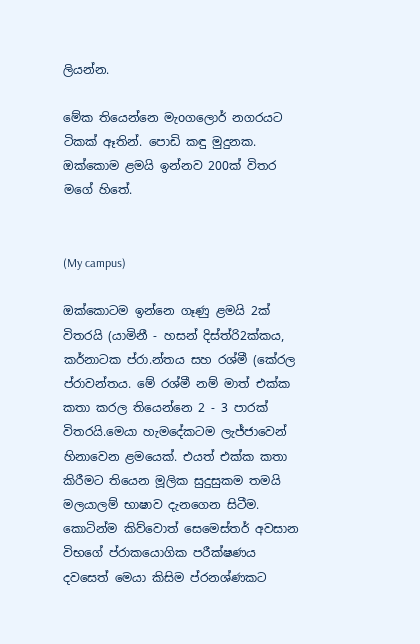ලියන්න.

මේක තියෙන්නෙ මැoගලොර් නගරයට ටිකක් ඈතින්. පොඩි කඳු මුදුනක. ඔක්කොම ළමයි ඉන්නව 200ක් විතර මගේ හිතේ.


(My campus)

ඔක්කොටම ඉන්නෙ ගෑණු ළමයි 2ක් විතරයි (යාමිනී - හසන් දිස්ත්රි2ක්කය, කර්නාටක ප්රා.න්තය සහ රශ්මී (කේරල ප්රාවන්තය. මේ රශ්මී නම් මාත් එක්ක කතා කරල තියෙන්නෙ 2 - 3 පාරක් විතරයි.මෙයා හැමදේකටම ලැජ්ජාවෙන් හිනාවෙන ළමයෙක්. එයත් එක්ක කතා කිරීමට තියෙන මූලික සුදුසුකම තමයි මලයාලම් භාෂාව දැනගෙන සිටීම. කොටින්ම කිව්වොත් සෙමෙස්තර් අවසාන විභගේ ප්රාකයොගික පරීක්ෂණය දවසෙත් මෙයා කිසිම ප්රනශ්ණකට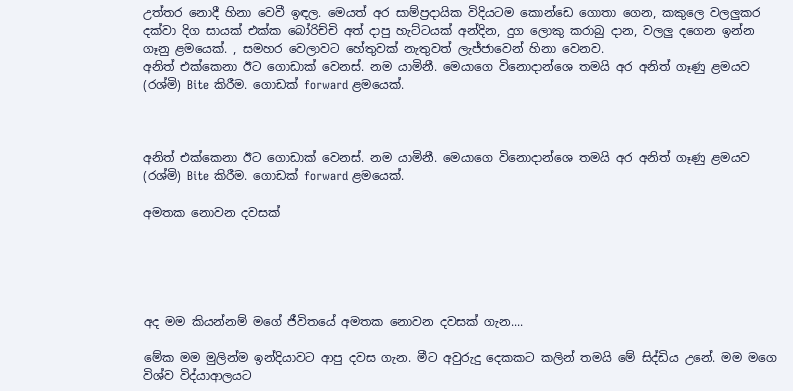උත්තර නොදී හිනා වෙවී ඉඳල. මෙයත් අර සාම්ප්‍රදායික විදියටම කොන්ඩෙ ගොතා ගෙන, කකුලෙ වලලුකර දක්වා දිග සායක් එක්ක බෝරිච්චි අත් දාපු හැට්ටයක් අන්දින, දුග ලොකු කරාබු දාන, වලලු දගෙන ඉන්න ගෑනු ළමයෙක්. , සමහර වෙලාවට හේතුවක් නැතුවත් ලැජ්ජාවෙන් හිනා වෙනව.
අනිත් එක්කෙනා ඊට ගොඩාක් වෙනස්. නම යාමිනී. මෙයාගෙ විනොදාන්ශෙ තමයි අර අනිත් ගෑණු ළමයව (රශ්මි) Bite කිරීම. ගොඩක් forward ළමයෙක්.



අනිත් එක්කෙනා ඊට ගොඩාක් වෙනස්. නම යාමිනී. මෙයාගෙ විනොදාන්ශෙ තමයි අර අනිත් ගෑණු ළමයව (රශ්මි) Bite කිරීම. ගොඩක් forward ළමයෙක්.

අමතක නොවන දවසක්





අද මම කියන්නම් මගේ ජීවිතයේ අමතක නොවන දවසක් ගැන....

මේක මම මුලින්ම ඉන්දියාවට ආපු දවස ගැන. මීට අවුරුදු දෙකකට කලින් තමයි මේ සිද්ඩිය උනේ. මම මගෙ විශ්ව විද්යාආලයට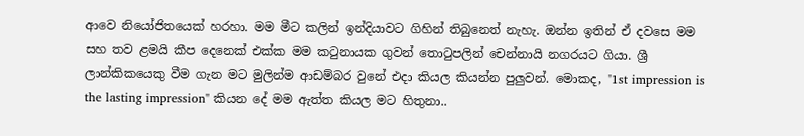ආවෙ නියෝජිතයෙක් හරහා. මම මීට කලින් ඉන්දියාවට ගිහින් තිබුනෙත් නැහැ. ඔන්න ඉතින් ඒ දවසෙ මම සහ තව ළමයි කීප දෙනෙක් එක්ක මම කටුනායක ගුවන් තොටුපලින් චෙන්නායි නගරයට ගියා. ශ්‍රී ලාන්කිකයෙකු වීම ගැන මට මුලින්ම ආඩම්බර වුනේ එදා කියල කියන්න පුලුවන්. මොකද, "1st impression is the lasting impression" කියන දේ මම ඇත්ත කියල මට හිතුනා..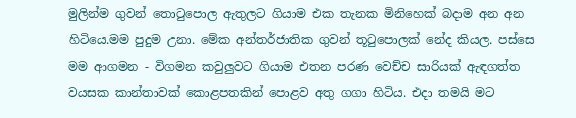මුලින්ම ගුවන් තොටුපොල ඇතුලට ගියාම එක තැනක මිනිහෙක් බදාම අන අන හිටියෙ.මම පුදුම උනා. මේක අන්තර්ජාතික ගුවන් තූටුපොලක් නේද කියල. පස්සෙ මම ආගමන - විගමන කවුලුවට ගියාම එතන පරණ වෙච්ච සාරියක් ඇඳගත්ත වයසක කාන්තාවක් කොළපතකින් පොළව අතු ගගා හිටිය. එදා තමයි මට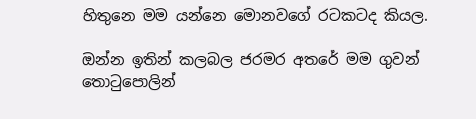හිතුනෙ මම යන්නෙ මොනවගේ රටකටද කියල.

ඔන්න ඉතින් කලබල ජරමර අතරේ මම ගුවන් තොටුපොලින්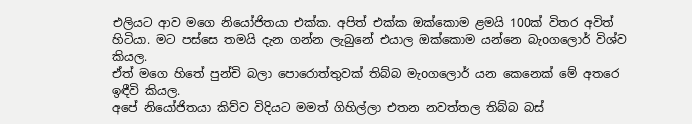එලියට ආව මගෙ නියෝජිතයා එක්ක. අපිත් එක්ක ඔක්කොම ළමයි 100ක් විතර අවිත් හිටියා. මට පස්සෙ තමයි දැන ගන්න ලැබුනේ එයාල ඔක්කොම යන්නෙ බැoගලොර් විශ්ව කියල.
ඒත් මගෙ හිතේ පුන්චි බලා පොරොත්තුවක් තිබ්බ මැoගලොර් යන කෙනෙක් මේ අතරෙ ඉඳීවි කියල.
අපේ නියෝජිතයා කිව්ව විදියට මමත් ගිහිල්ලා එතන නවත්තල තිබ්බ බස්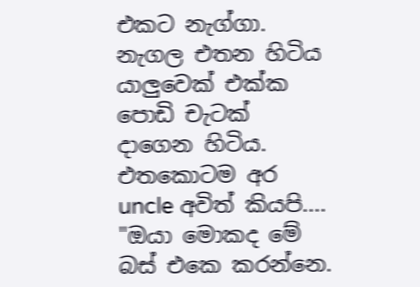එකට නැග්ගා. නැගල එතන හිටිය යාලුවෙක් එක්ක පොඩි චැටක් දාගෙන හිටිය. එතකොටම අර uncle අවිත් කියපි.... "ඔයා මොකද මේ බස් එකෙ කරන්නෙ.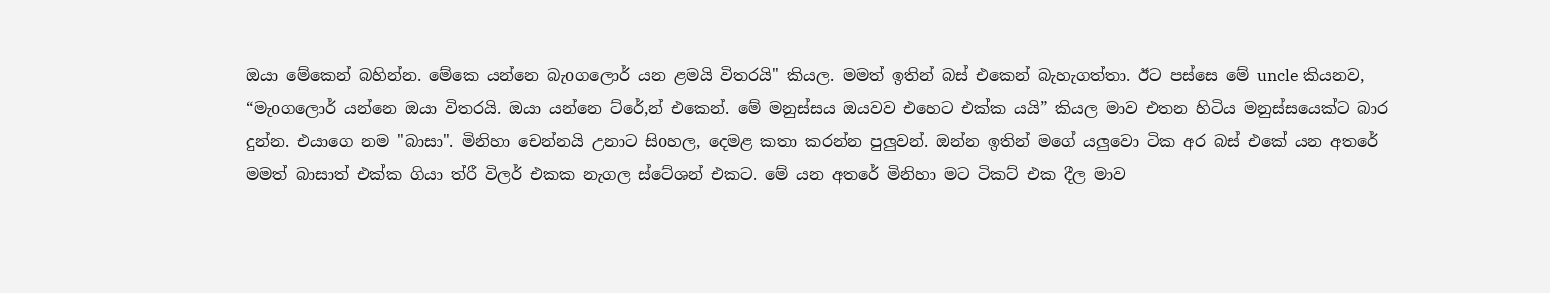ඔයා මේකෙන් බහින්න. මේකෙ යන්නෙ බැoගලොර් යන ළමයි විතරයි" කියල. මමත් ඉතින් බස් එකෙන් බැහැගත්තා. ඊට පස්සෙ මේ uncle කියනව, “මැoගලොර් යන්නෙ ඔයා විතරයි. ඔයා යන්නෙ ට්රේ,න් එකෙන්. මේ මනුස්සය ඔයවව එහෙට එක්ක යයි” කියල මාව එතන හිටිය මනුස්සයෙක්ට බාර දුන්න. එයාගෙ නම "බාසා". මිනිහා චෙන්නයි උනාට සිoහල, දෙමළ කතා කරන්න පුලුවන්. ඔන්න ඉතින් මගේ යලුවො ටික අර බස් එකේ යන අතරේ මමත් බාසාත් එක්ක ගියා ත්රී විලර් එකක නැගල ස්ටේශන් එකට. මේ යන අතරේ මිනිහා මට ටිකට් එක දීල මාව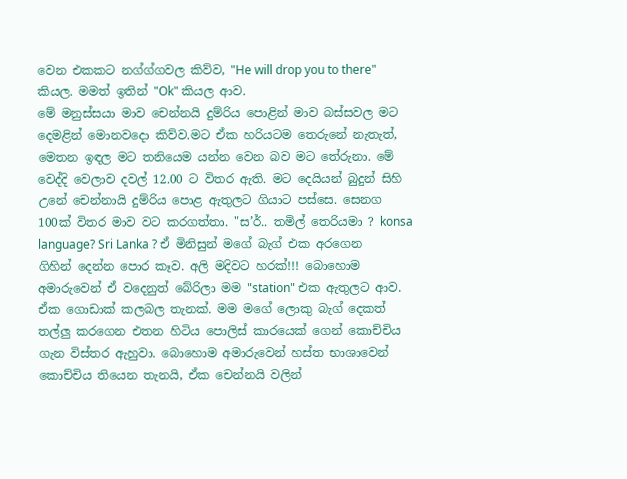වෙන එකකට නග්ග්ගවල කිව්ව, "He will drop you to there" කියල. මමත් ඉතින් "Ok" කියල ආව.
මේ මනුස්සයා මාව චෙන්නයි දුම්රිය පොළින් මාව බස්සවල මට දෙමළින් මොනවදො කිව්ව.මට ඒක හරියටම තෙරුනේ නැතැත්, මෙතන ඉඳල මට තනියෙම යන්න වෙන බව මට තේරුනා. මේ වෙද්දි වෙලාව දවල් 12.00 ට විතර ඇති. මට දෙයියන් බුදුන් සිහි උනේ චෙන්නායි දුම්රිය පොළ ඇතුලට ගියාට පස්සෙ. සෙනග 100ක් විතර මාව වට කරගත්තා. "ස’ර්.. තමිල් තෙරියමා ? konsa language? Sri Lanka ? ඒ මිනිසුන් මගේ බැග් එක අරගෙන ගිහින් දෙන්න පොර කෑව. අලි මදිවට හරක්!!! බොහොම අමාරුවෙන් ඒ වදෙනුත් බේරිලා මම "station" එක ඇතුලට ආව.
ඒක ගොඩාක් කලබල තැනක්. මම මගේ ලොකු බැග් දෙකත් තල්ලු කරගෙන එතන හිටිය පොලිස් කාරයෙක් ගෙන් කොච්චිය ගැන විස්තර ඇහුවා. බොහොම අමාරුවෙන් හස්ත භාශාවෙන් කොච්චිය තියෙන තැනයි, ඒක චෙන්නයි වලින්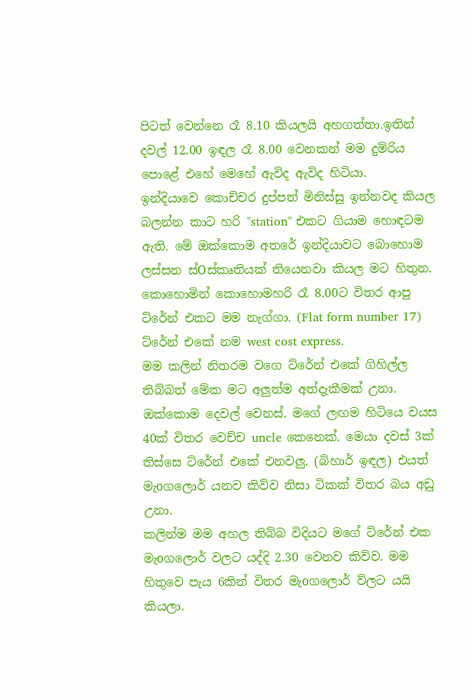පිටත් වෙන්නෙ රෑ 8.10 කියලයි අහගත්තා.ඉතින් දවල් 12.00 ඉඳල රෑ 8.00 වෙනකන් මම දුම්රිය පොළේ එහේ මෙහේ ඇවිද ඇවිද හිටියා.
ඉන්දියාවෙ කොච්චර දුප්පත් මිනිස්සු ඉන්නවද කියල බලන්න කාට හරි "station" එකට ගියාම හොඳටම ඇති. මේ ඔක්කොම අතරේ ඉන්දියාවට බොහොම ලස්සන ස්Oස්කෘතියක් තියෙනවා කියල මට හිතුන. කොහොමින් කොහොමහරි රෑ 8.00ට විතර ආපු ට්රේන් එකට මම නැග්ගා. (Flat form number 17) ට්රේන් එකේ නම west cost express.
මම කලින් නිතරම වගෙ ට්රේන් එකේ ගිහිල්ල තිබ්බත් මේක මට අලුත්ම අත්දැකීමක් උනා. ඔක්කොම දෙවල් වෙනස්. මගේ ලඟම හිටියෙ වයස 40ක් විතර වෙච්ච uncle කෙනෙක්. මෙයා දවස් 3ක් තිස්සෙ ට්රේන් එකේ එනවලු. (බිහාර් ඉඳල) එයත් මැoගලොර් යනව කිව්ව නිසා ටිකක් විතර බය අඩු උනා.
කලින්ම මම අහල තිබ්බ විදියට මගේ ට්රේන් එක මැoගලොර් වලට යද්දි 2.30 වෙනව කිව්ව. මම හිතුවෙ පැය 6කින් විතර මැoගලොර් ව්ලට යයි කියලා.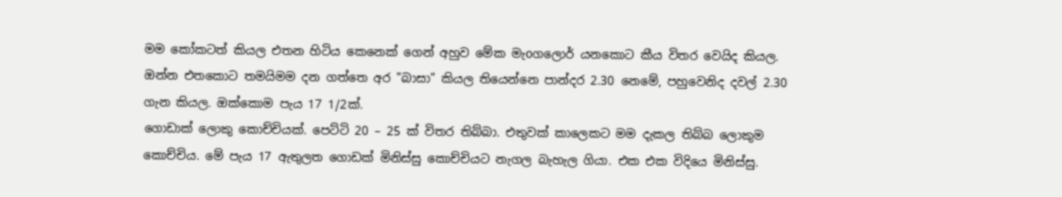මම කෝකටත් කියල එතන හිටිය කෙනෙක් ගෙන් අහුව මේක මැoගලොර් යනකොට කීය විතර වෙයිද කියල. ඔන්න එතකොට තමයිමම දන ගත්තෙ අර "බාසා" කියල තියෙන්නෙ පාන්දර 2.30 නෙමේ, පහුවෙනිද දවල් 2.30 ගැන කියල. ඔක්කොම පැය 17 1/2ක්.
ගොඩාක් ලොකු කොච්චියක්. පෙට්ටි 20 – 25 ක් විතර තිබ්බා. එතුවක් කාලෙකට මම දැකල තිබ්බ ලොකුම කොච්චිය. මේ පැය 17 ඇතුලත ගොඩක් මිනිස්සු කොච්චියට නැගල බැහැල ගියා. එක එක විදියෙ මිනිස්සු.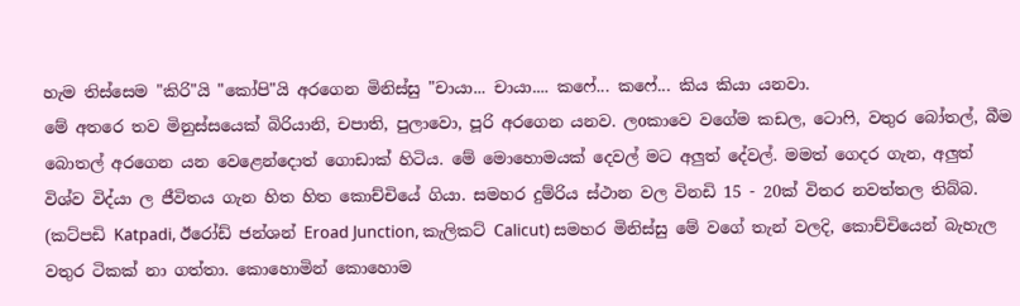හැම තිස්සෙම "කිරි"යි "කෝපි"යි අරගෙන මිනිස්සු "චායා... චායා.... කෆේ... කෆේ... කිය කියා යනවා.
මේ අතරෙ තව මිනුස්සයෙක් බිරියානි, චපාති, පුලාවො, පූරි අරගෙන යනව. ලoකාවෙ වගේම කඩල, ටොෆි, වතුර බෝතල්, බීම බොතල් අරගෙන යන වෙළෙන්දොත් ගොඩාක් හිටිය. මේ මොහොමයක් දෙවල් මට අලුත් දේවල්. මමත් ගෙදර ගැන, අලුත් විශ්ව විද්යා ල ජීවිතය ගැන හිත හිත කොච්චියේ ගියා. සමහර දුම්රිය ස්ථාන වල විනඩි 15 - 20ක් විතර නවත්තල තිබ්බ. (කට්පඩි Katpadi, ඊරෝඩ් ජන්ශන් Eroad Junction, කැලිකට් Calicut) සමහර මිනිස්සු මේ වගේ තැන් වලදි, කොච්චියෙන් බැහැල වතුර ටිකක් නා ගත්තා. කොහොමින් කොහොම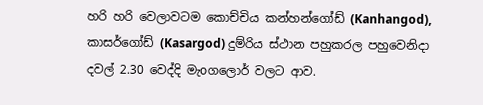හරි හරි වෙලාවටම කොච්චිය කන්හන්ගෝඩ් (Kanhangod), කාසර්ගෝඩ් (Kasargod) දුම්රිය ස්ථාන පහුකරල පහුවෙනිදා දවල් 2.30 වෙද්දි මැoගලොර් වලට ආව.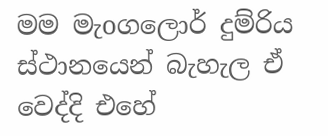මම මැoගලොර් දුම්රිය ස්ථානයෙන් බැහැල ඒ වෙද්දි එහේ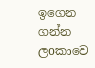ඉගෙන ගන්න ලoකාවෙ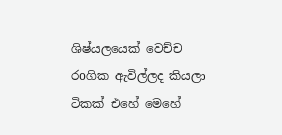ශිෂ්යලයෙක් වෙච්ච රoගික ඇවිල්ලද කියලා ටිකක් එහේ මෙහේ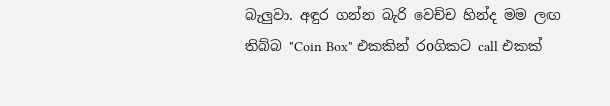බැලුවා. අඳුර ගන්න බැරි වෙච්ච හින්ද මම ලඟ තිබ්බ "Coin Box" එකකින් රoගිකට call එකක්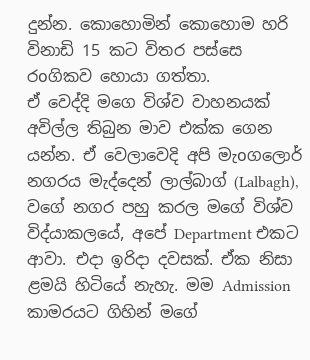දුන්න. කොහොමින් කොහොම හරි විනාඩි 15 කට විතර පස්සෙ රoගිකව හොයා ගත්තා.
ඒ වෙද්දි මගෙ විශ්ව වාහනයක් අවිල්ල තිබුන මාව එක්ක ගෙන යන්න. ඒ වෙලාවෙදි අපි මැoගලොර් නගරය මැද්දෙන් ලාල්බාග් (Lalbagh), වගේ නගර පහු කරල මගේ විශ්ව විද්යාකලයේ, අපේ Department එකට ආවා. එදා ඉරිදා දවසක්. ඒක නිසා ළමයි හිටියේ නැහැ. මම Admission කාමරයට ගිහින් මගේ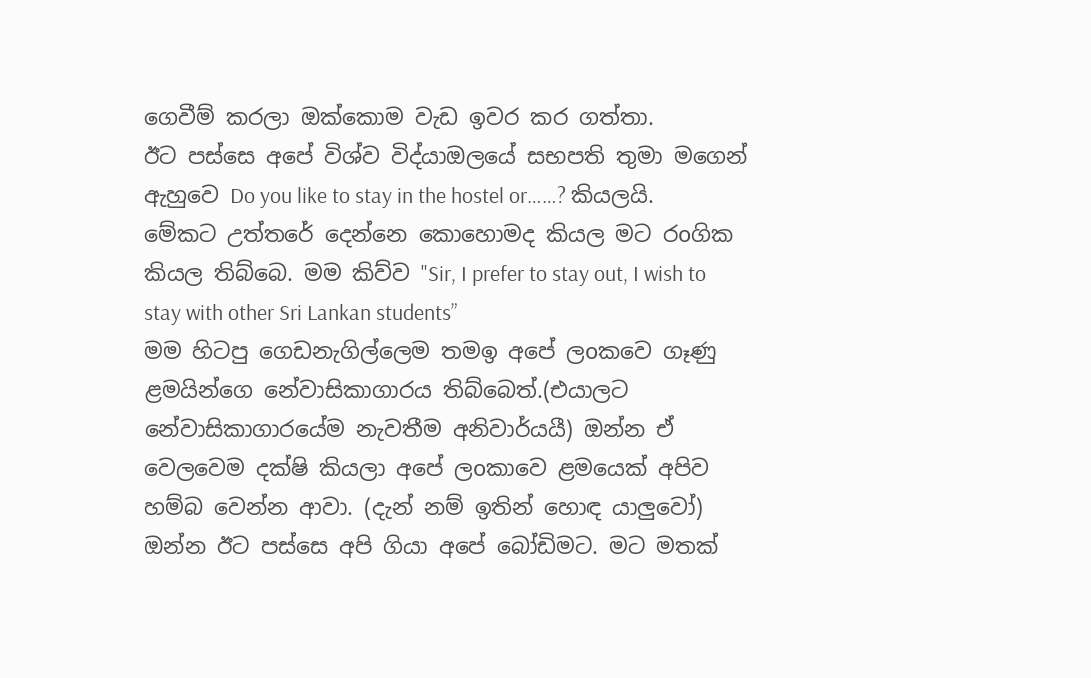ගෙවීම් කරලා ඔක්කොම වැඩ ඉවර කර ගත්තා.
ඊට පස්සෙ අපේ විශ්ව විද්යාඔලයේ සභපති තුමා මගෙන් ඇහුවෙ Do you like to stay in the hostel or……? කියලයි. මේකට උත්තරේ දෙන්නෙ කොහොමද කියල මට රoගික කියල තිබ්බෙ. මම කිව්ව "Sir, I prefer to stay out, I wish to stay with other Sri Lankan students”
මම හිටපු ගෙඩනැගිල්ලෙම තමඉ අපේ ලoකවෙ ගෑණු ළමයින්ගෙ නේවාසිකාගාරය තිබ්බෙත්.(එයාලට නේවාසිකාගාරයේම නැවතීම අනිවාර්යයී) ඔන්න ඒ වෙලවෙම දක්ෂි කියලා අපේ ලoකාවෙ ළමයෙක් අපිව හම්බ වෙන්න ආවා. (දැන් නම් ඉතින් හොඳ යාලුවෝ)
ඔන්න ඊට පස්සෙ අපි ගියා අපේ බෝඩිමට. මට මතක්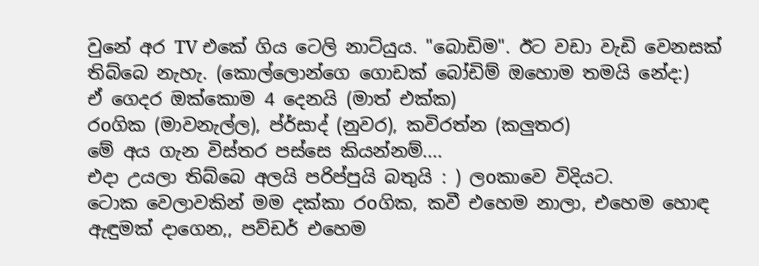වුනේ අර TV එකේ ගිය ටෙලි නාට්යුය. "බොඩිම". ඊට වඩා වැඩි වෙනසක් තිබ්බෙ නැහැ. (කොල්ලොන්ගෙ ගොඩක් බෝඩිම් ඔහොම තමයි නේද:)
ඒ ගෙදර ඔක්කොම 4 දෙනයි (මාත් එක්ක)
රoගික (මාවනැල්ල), ප්ර්සාද් (නුවර), කවිරත්න (කලුතර)
මේ අය ගැන විස්තර පස්සෙ කියන්නම්....
එදා උයලා තිබ්බෙ අලයි පරිප්පුයි බතුයි : ) ලoකාවෙ විදියට.
ටොක වෙලාවකින් මම දක්කා රoගික, කවී එහෙම නාලා, එහෙම හොඳ ඇඳුමක් දාගෙන,, පව්ඩර් එහෙම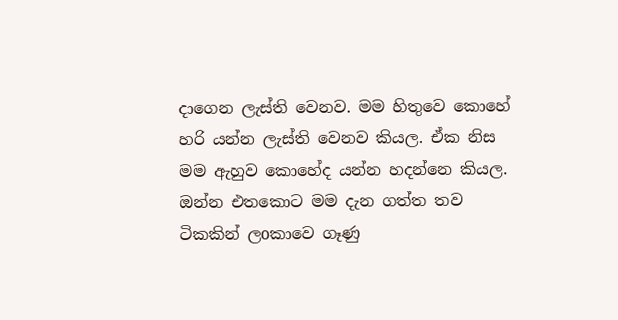දාගෙන ලැස්ති වෙනව. මම හිතුවෙ කොහේ හරි යන්න ලැස්ති වෙනව කියල. ඒක නිස මම ඇහුව කොහේද යන්න හදන්නෙ කියල. ඔන්න එතකොට මම දැන ගත්ත තව ටිකකින් ලoකාවෙ ගෑණු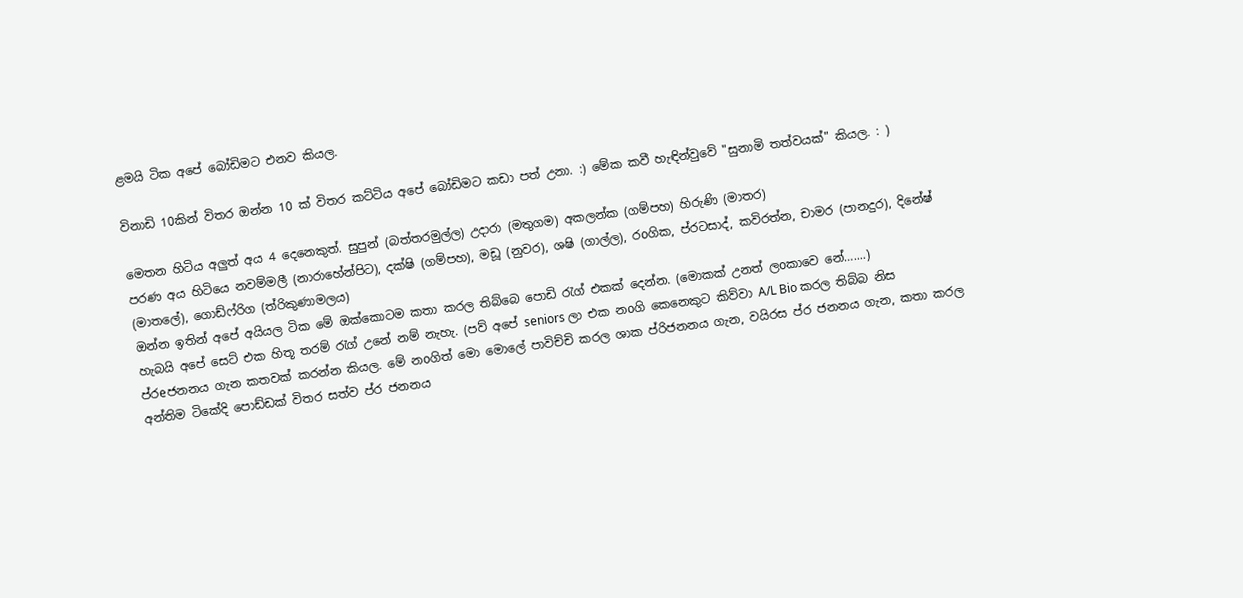ළමයි ටික අපේ බෝඩිමට එනව කියල.

විනාඩි 10කින් විතර ඔන්න 10 ක් විතර කට්ටිය අපේ බෝඩිමට කඩා පත් උනා. :) මේක කවී හැඳින්වුවේ "සුනාමි තත්වයක්" කියල. : )

මෙතන හිටිය අලුත් අය 4 දෙනෙකුත්. සුපුන් (බත්තරමුල්ල) උදාරා (මතුගම) අකලන්ක (ගම්පහ) හිරුණි (මාතර)
පරණ අය හිටියෙ නවම්මලී (නාරාහේන්පිට), දක්ෂි (ගම්පහ), මඩූ (නුවර), ශෂි (ගාල්ල), රoගික, ප්රටසාද්, කවිරත්න, චාමර (පානදුර), දිනේෂ් (මාතලේ), ගොඩ්ෆ්රිග (ත්රි‍කුණාමලය)
ඔන්න ඉතින් අපේ අයියල ටික මේ ඔක්කොටම කතා කරල තිබ්බෙ පොඩි රැග් එකක් දෙන්න. (මොකක් උනත් ලoකාවෙ නේ…....)
හැබයි අපේ සෙට් එක හිතූ තරම් රැග් උනේ නම් නැහැ. (පව් අපේ seniors ලා එක නoගි කෙනෙකුට කිව්වා A/L Bio කරල තිබ්බ නිස ප්රeජනනය ගැන කතවක් කරන්න කියල. මේ නoගිත් මො මොලේ පාවිච්චි කරල ශාක ප්රිජනනය ගැන, වයිරස ප්ර ජනනය ගැන, කතා කරල අන්තිම ටිකේදි පොඩ්ඩක් විතර සත්ව ප්ර ජනනය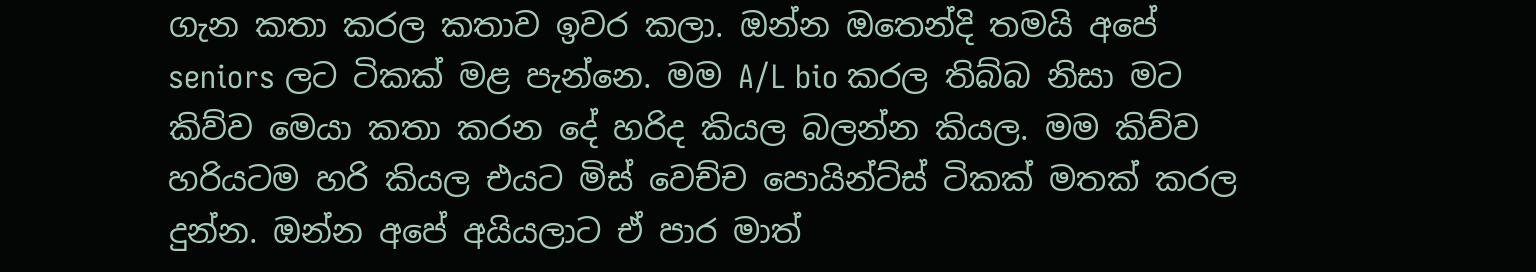ගැන කතා කරල කතාව ඉවර කලා. ඔන්න ඔතෙන්දි තමයි අපේ seniors ලට ටිකක් මළ පැන්නෙ. මම A/L bio කරල තිබ්බ නිසා මට කිව්ව මෙයා කතා කරන දේ හරිද කියල බලන්න කියල. මම කිව්ව හරියටම හරි කියල එයට මිස් වෙච්ච පොයින්ට්ස් ටිකක් මතක් කරල දුන්න. ඔන්න අපේ අයියලාට ඒ පාර මාත්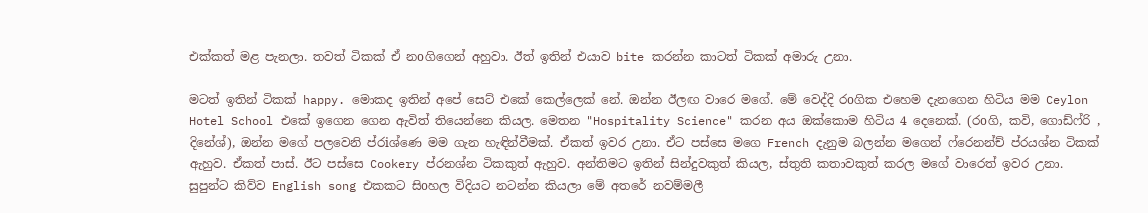එක්කත් මළ පැනලා. තවත් ටිකක් ඒ නoගිගෙන් අහුවා. ඊත් ඉතින් එයාව bite කරන්න කාටත් ටිකක් අමාරු උනා.

මටත් ඉතින් ටිකක් happy. මොකද ඉතින් අපේ සෙට් එකේ කෙල්ලෙක් නේ. ඔන්න ඊලඟ වාරෙ මගේ. මේ වෙද්දි රoගික එහෙම දැනගෙන හිටිය මම Ceylon Hotel School එකේ ඉගෙන ගෙන ඇවිත් තියෙන්නෙ කියල. මෙතන "Hospitality Science" කරන අය ඔක්කොම හිටිය 4 දෙනෙක්. (රoගි, කවි, ගොඩ්ෆ්රි , දිනේශ්), ඔන්න මගේ පලවෙනි ප්රiශ්ණෙ මම ගැන හැඳින්වීමක්. ඒකත් ඉවර උනා. ඒට පස්සෙ මගෙ French දැනුම බලන්න මගෙන් ෆ්රෙනන්ච් ප්රයශ්න ටිකක් ඇහුව. ඒකත් පාස්. ඊට පස්සෙ Cookery ප්රනශ්න ටිකකුත් ඇහුව. අන්තිමට ඉතින් සින්දුවකුත් කියල, ස්තුති කතාවකුත් කරල මගේ වාරෙත් ඉවර උනා.
සුපුන්ට කිව්ව English song එකකට සිoහල විදියට නටන්න කියලා මේ අතරේ නවම්මලී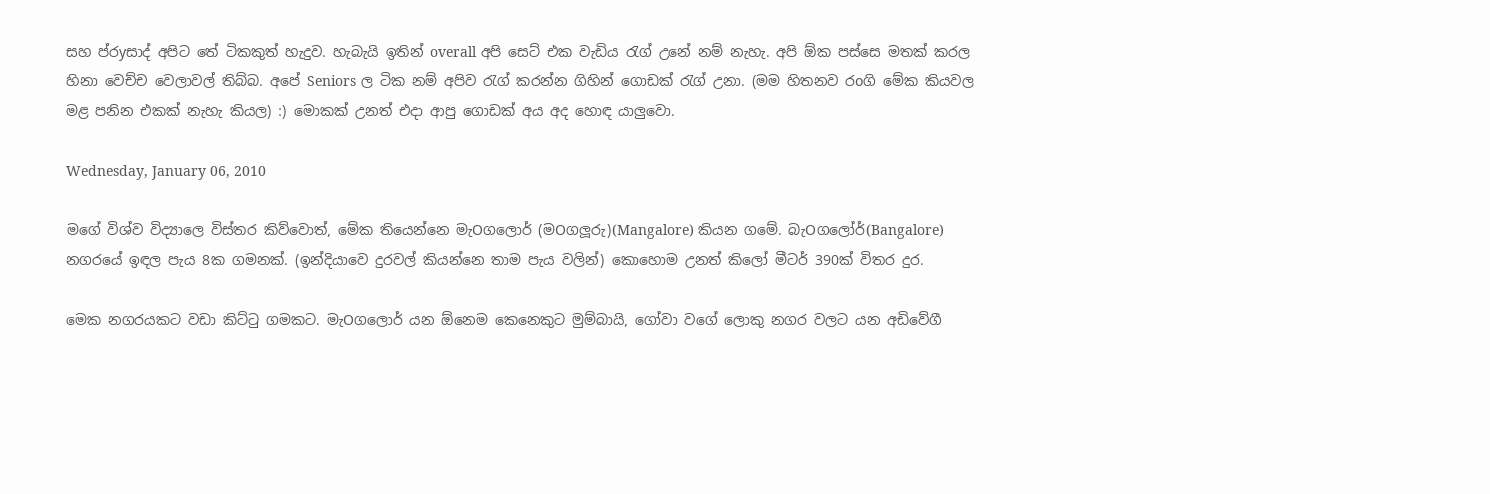සහ ප්රyසාද් අපිට තේ ටිකකුත් හැදුව. හැබැයි ඉතින් overall අපි සෙට් එක වැඩිය රැග් උනේ නම් නැහැ. අපි ඕක පස්සෙ මතක් කරල හිනා වෙච්ච වෙලාවල් තිබ්බ. අපේ Seniors ල ටික නම් අපිව රැග් කරන්න ගිහින් ගොඩක් රැග් උනා. (මම හිතනව රoගි මේක කියවල මළ පනින එකක් නැහැ කියල) :) මොකක් උනත් එදා ආපු ගොඩක් අය අද හොඳ යාලුවො.

Wednesday, January 06, 2010

මගේ විශ්ව විද්‍යාලෙ විස්තර කිව්වොත්, මේක තියෙන්නෙ මැOගලොර් (මOගලූරු)(Mangalore) කියන ගමේ. බැOගලෝර්(Bangalore) නගරයේ ඉඳල පැය 8ක ගමනක්. (ඉන්දියාවෙ දුරවල් කියන්නෙ තාම පැය වලින්) කොහොම උනත් කිලෝ මීටර් 390ක් විතර දුර.

මෙක නගරයකට වඩා කිට්ටු ගමකට. මැOගලොර් යන ඕනෙම කෙනෙකුට මුම්බායි, ගෝවා වගේ ලොකු නගර වලට යන අඩිවේගී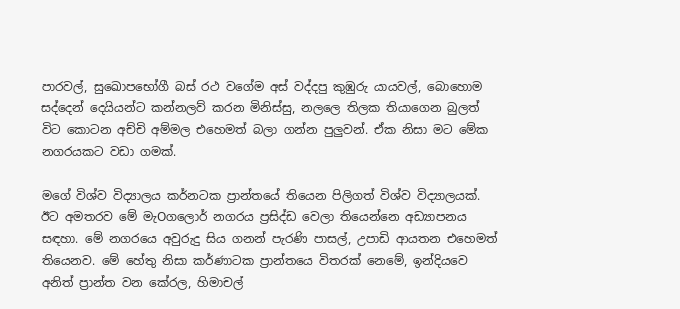පාරවල්, සුඛොපභෝගී බස් රථ වගේම අස් වද්දපු කුඹුරු යායවල්, බොහොම සද්දෙන් දෙයියන්ට කන්නලව් කරන මිනිස්සු, නලලෙ තිලක තියාගෙන බුලත් විට කොටන අච්චි අම්මල එහෙමත් බලා ගන්න පුලුවන්. ඒක නිසා මට මේක නගරයකට වඩා ගමක්.

මගේ විශ්ව විද්‍යාලය කර්නටක ප්‍රාන්තයේ තියෙන පිලිගත් විශ්ව විද්‍යාලයක්. ඊට අමතරව මේ මැOගලොර් නගරය ප්‍රසිද්ඩ වෙලා තියෙන්නෙ අඩ්‍යාපනය සඳහා. මේ නගරයෙ අවුරුදු සිය ගනන් පැරණි පාසල්, උපාඩි ආයතන එහෙමත් තියෙනව. මේ හේතු නිසා කර්ණාටක ප්‍රාන්තයෙ විතරක් නෙමේ, ඉන්දියවෙ අනිත් ප්‍රාන්ත වන කේරල, හිමාචල්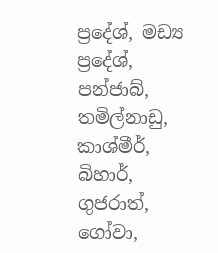ප්‍රදේශ්, මඩ්‍ය ප්‍රදේශ්, පන්ජාබ්, තමිල්නාඩු, කාශ්මීර්, බිහාර්, ගුජරාත්, ගෝවා,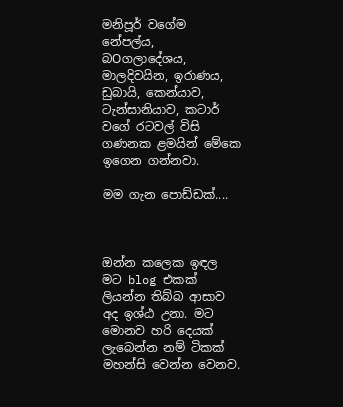මනිපූර් වගේම නේපල්ය, බOගලාදේශය, මාලදිවයින, ඉරාණය, ඩුබායි, කෙන්යාව, ටැන්සානියාව, කටාර් වගේ රටවල් විසි ගණනක ළමයින් මේකෙ ඉගෙන ගන්නවා.

මම ගැන පොඩ්ඩක්....



ඔන්න කලෙක ඉඳල මට blog එකක් ලියන්න තිබ්බ ආසාව අද ඉශ්ඨ උනා. මට මොනව හරි දෙයක් ලැබෙන්න නම් ටිකක් මහන්සි වෙන්න වෙනව.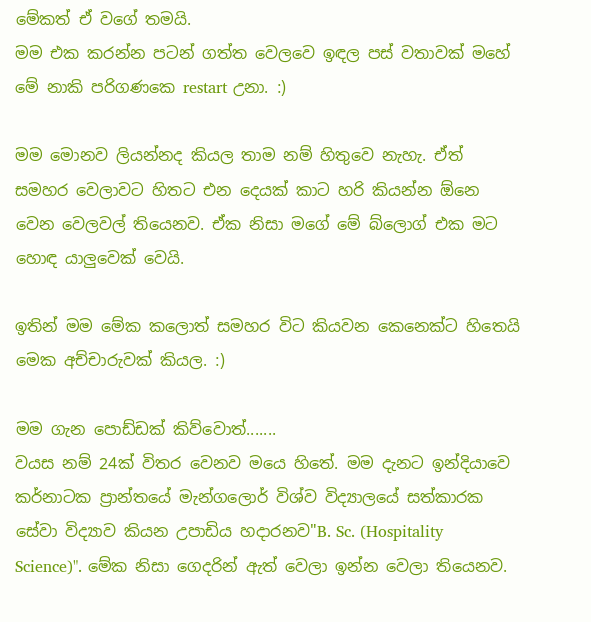මේකත් ඒ වගේ තමයි.
මම එක කරන්න පටන් ගත්ත වෙලවෙ ඉඳල පස් වතාවක් මහේ මේ නාකි පරිගණකෙ restart උනා. :)

මම මොනව ලියන්නද කියල තාම නම් හිතුවෙ නැහැ. ඒත් සමහර වෙලාවට හිතට එන දෙයක් කාට හරි කියන්න ඕනෙ වෙන වෙලවල් තියෙනව. ඒක නිසා මගේ මේ බ්ලොග් එක මට හොඳ යාලුවෙක් වෙයි.

ඉතින් මම මේක කලොත් සමහර විට කියවන කෙනෙක්ට හිතෙයි මෙක අච්චාරුවක් කියල. :)

මම ගැන පොඩ්ඩක් කිව්වොත්.......
වයස නම් 24ක් විතර වෙනව මයෙ හිතේ. මම දැනට ඉන්දියාවෙ කර්නාටක ප්‍රාන්තයේ මැන්ගලොර් විශ්ව විද්‍යාලයේ සත්කාරක සේවා විද්‍යාව කියන උපාඩිය හදාරනව"B. Sc. (Hospitality Science)". මේක නිසා ගෙදරින් ඇත් වෙලා ඉන්න වෙලා තියෙනව.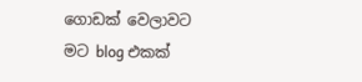ගොඩක් වෙලාවට මට blog එකක්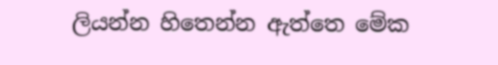ලියන්න හිතෙන්න ඇත්තෙ මේක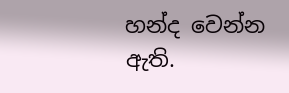හන්ද වෙන්න ඇති.